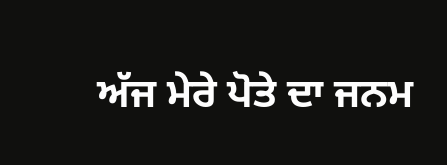ਅੱਜ ਮੇਰੇ ਪੋਤੇ ਦਾ ਜਨਮ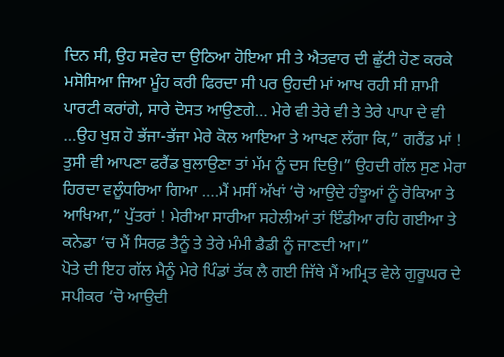ਦਿਨ ਸੀ, ਉਹ ਸਵੇਰ ਦਾ ਉਠਿਆ ਹੋਇਆ ਸੀ ਤੇ ਐਤਵਾਰ ਦੀ ਛੁੱਟੀ ਹੋਣ ਕਰਕੇ ਮਸੋਸਿਆ ਜਿਆ ਮੂੰਹ ਕਰੀ ਫਿਰਦਾ ਸੀ ਪਰ ਉਹਦੀ ਮਾਂ ਆਖ ਰਹੀ ਸੀ ਸ਼ਾਮੀ ਪਾਰਟੀ ਕਰਾਂਗੇ, ਸਾਰੇ ਦੋਸਤ ਆਉਣਗੇ… ਮੇਰੇ ਵੀ ਤੇਰੇ ਵੀ ਤੇ ਤੇਰੇ ਪਾਪਾ ਦੇ ਵੀ …ਉਹ ਖੁਸ਼ ਹੋ ਭੱਜਾ-ਭੱਜਾ ਮੇਰੇ ਕੋਲ ਆਇਆ ਤੇ ਆਖਣ ਲੱਗਾ ਕਿ,” ਗਰੈਂਡ ਮਾਂ ! ਤੁਸੀ ਵੀ ਆਪਣਾ ਫਰੈਂਡ ਬੁਲਾਉਣਾ ਤਾਂ ਮੱਮ ਨੂੰ ਦਸ ਦਿਉ।” ਉਹਦੀ ਗੱਲ ਸੁਣ ਮੇਰਾ ਹਿਰਦਾ ਵਲੂੰਧਰਿਆ ਗਿਆ ….ਮੈਂ ਮਸੀਂ ਅੱਖਾਂ ‘ਚੋ ਆਉਦੇ ਹੰਝੂਆਂ ਨੂੰ ਰੋਕਿਆ ਤੇ ਆਖਿਆ,” ਪੁੱਤਰਾਂ ! ਮੇਰੀਆ ਸਾਰੀਆ ਸਹੇਲੀਆਂ ਤਾਂ ਇੰਡੀਆ ਰਹਿ ਗਈਆ ਤੇ ਕਨੇਡਾ ‘ਚ ਮੈਂ ਸਿਰਫ਼ ਤੈਨੂੰ ਤੇ ਤੇਰੇ ਮੰਮੀ ਡੈਡੀ ਨੂੰ ਜਾਣਦੀ ਆ।”
ਪੋਤੇ ਦੀ ਇਹ ਗੱਲ ਮੈਨੂੰ ਮੇਰੇ ਪਿੰਡਾਂ ਤੱਕ ਲੈ ਗਈ ਜਿੱਥੇ ਮੈਂ ਅਮ੍ਰਿਤ ਵੇਲੇ ਗੁਰੂਘਰ ਦੇ ਸਪੀਕਰ ‘ਚੋ ਆਉਦੀ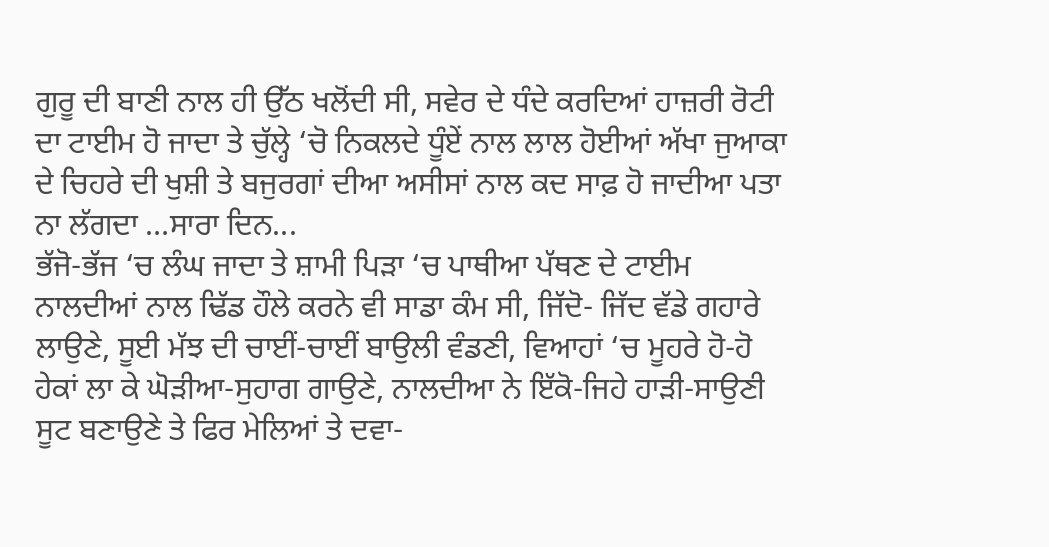ਗੁਰੂ ਦੀ ਬਾਣੀ ਨਾਲ ਹੀ ਉੱਠ ਖਲੋਂਦੀ ਸੀ, ਸਵੇਰ ਦੇ ਧੰਦੇ ਕਰਦਿਆਂ ਹਾਜ਼ਰੀ ਰੋਟੀ ਦਾ ਟਾਈਮ ਹੋ ਜਾਦਾ ਤੇ ਚੁੱਲ੍ਹੇ ‘ਚੋ ਨਿਕਲਦੇ ਧੂੰਏਂ ਨਾਲ ਲਾਲ ਹੋਈਆਂ ਅੱਖਾ ਜੁਆਕਾ ਦੇ ਚਿਹਰੇ ਦੀ ਖੁਸ਼ੀ ਤੇ ਬਜੁਰਗਾਂ ਦੀਆ ਅਸੀਸਾਂ ਨਾਲ ਕਦ ਸਾਫ਼ ਹੋ ਜਾਦੀਆ ਪਤਾ ਨਾ ਲੱਗਦਾ …ਸਾਰਾ ਦਿਨ...
ਭੱਜੋ-ਭੱਜ ‘ਚ ਲੰਘ ਜਾਦਾ ਤੇ ਸ਼ਾਮੀ ਪਿੜਾ ‘ਚ ਪਾਥੀਆ ਪੱਥਣ ਦੇ ਟਾਈਮ ਨਾਲਦੀਆਂ ਨਾਲ ਢਿੱਡ ਹੌਲੇ ਕਰਨੇ ਵੀ ਸਾਡਾ ਕੰਮ ਸੀ, ਜਿੱਦੋ- ਜਿੱਦ ਵੱਡੇ ਗਹਾਰੇ ਲਾਉਣੇ, ਸੂਈ ਮੱਝ ਦੀ ਚਾਈਂ-ਚਾਈਂ ਬਾਉਲੀ ਵੰਡਣੀ, ਵਿਆਹਾਂ ‘ਚ ਮੂਹਰੇ ਹੋ-ਹੋ ਹੇਕਾਂ ਲਾ ਕੇ ਘੋੜੀਆ-ਸੁਹਾਗ ਗਾਉਣੇ, ਨਾਲਦੀਆ ਨੇ ਇੱਕੋ-ਜਿਹੇ ਹਾੜੀ-ਸਾਉਣੀ ਸੂਟ ਬਣਾਉਣੇ ਤੇ ਫਿਰ ਮੇਲਿਆਂ ਤੇ ਦਵਾ-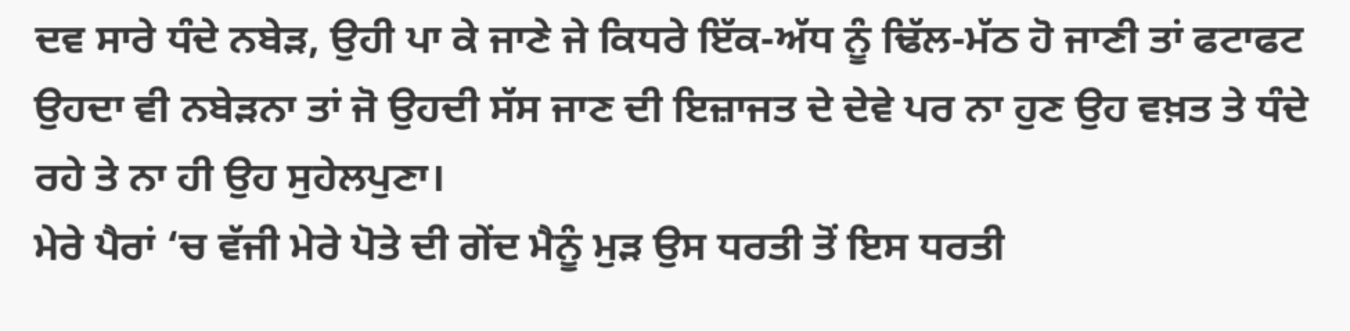ਦਵ ਸਾਰੇ ਧੰਦੇ ਨਬੇੜ, ਉਹੀ ਪਾ ਕੇ ਜਾਣੇ ਜੇ ਕਿਧਰੇ ਇੱਕ-ਅੱਧ ਨੂੰ ਢਿੱਲ-ਮੱਠ ਹੋ ਜਾਣੀ ਤਾਂ ਫਟਾਫਟ ਉਹਦਾ ਵੀ ਨਬੇੜਨਾ ਤਾਂ ਜੋ ਉਹਦੀ ਸੱਸ ਜਾਣ ਦੀ ਇਜ਼ਾਜਤ ਦੇ ਦੇਵੇ ਪਰ ਨਾ ਹੁਣ ਉਹ ਵਖ਼ਤ ਤੇ ਧੰਦੇ ਰਹੇ ਤੇ ਨਾ ਹੀ ਉਹ ਸੁਹੇਲਪੁਣਾ।
ਮੇਰੇ ਪੈਰਾਂ ‘ਚ ਵੱਜੀ ਮੇਰੇ ਪੋਤੇ ਦੀ ਗੇਂਦ ਮੈਨੂੰ ਮੁੜ ਉਸ ਧਰਤੀ ਤੋਂ ਇਸ ਧਰਤੀ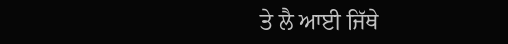ਤੇ ਲੈ ਆਈ ਜਿੱਥੇ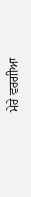ਮੇਰੇ ਵਰਗੀਆ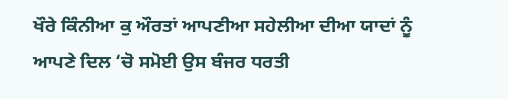ਖੌਰੇ ਕਿੰਨੀਆ ਕੁ ਔਰਤਾਂ ਆਪਣੀਆ ਸਹੇਲੀਆ ਦੀਆ ਯਾਦਾਂ ਨੂੰ ਆਪਣੇ ਦਿਲ ‘ਚੋ ਸਮੋਈ ਉਸ ਬੰਜਰ ਧਰਤੀ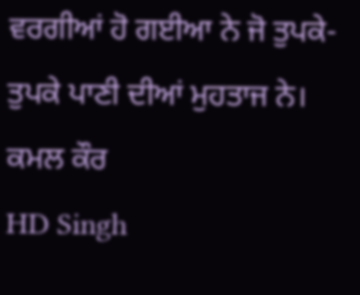ਵਰਗੀਆਂ ਹੋ ਗਈਆ ਨੇ ਜੋ ਤੁਪਕੇ-ਤੁਪਕੇ ਪਾਣੀ ਦੀਆਂ ਮੁਹਤਾਜ ਨੇ।
ਕਮਲ ਕੌਰ
HD Singh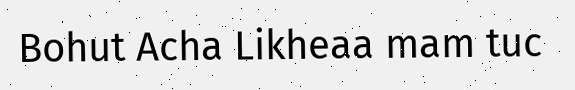Bohut Acha Likheaa mam tuc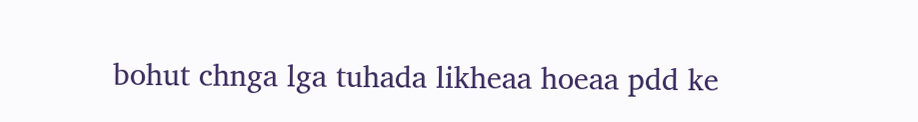bohut chnga lga tuhada likheaa hoeaa pdd ke